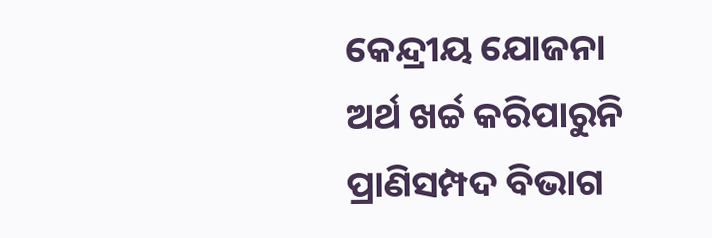କେନ୍ଦ୍ରୀୟ ଯୋଜନା ଅର୍ଥ ଖର୍ଚ୍ଚ କରିପାରୁନି ପ୍ରାଣିସମ୍ପଦ ବିଭାଗ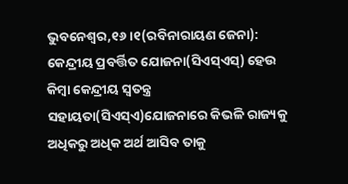ଭୁବନେଶ୍ୱର,୧୬।୧(ରବିନାରାୟଣ ଜେନା): କେନ୍ଦ୍ରୀୟ ପ୍ରବର୍ତ୍ତିତ ଯୋଜନା(ସିଏସ୍‌ଏସ୍‌) ହେଉ କିମ୍ବା କେନ୍ଦ୍ରୀୟ ସ୍ବତନ୍ତ୍ର ସହାୟତା(ସିଏସ୍‌ଏ)ଯୋଜନାରେ କିଭଳି ରାଜ୍ୟକୁ ଅଧିକରୁ ଅଧିକ ଅର୍ଥ ଆସିବ ତାକୁ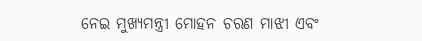ନେଇ ମୁଖ୍ୟମନ୍ତ୍ରୀ ମୋହନ ଚରଣ ମାଝୀ ଏବଂ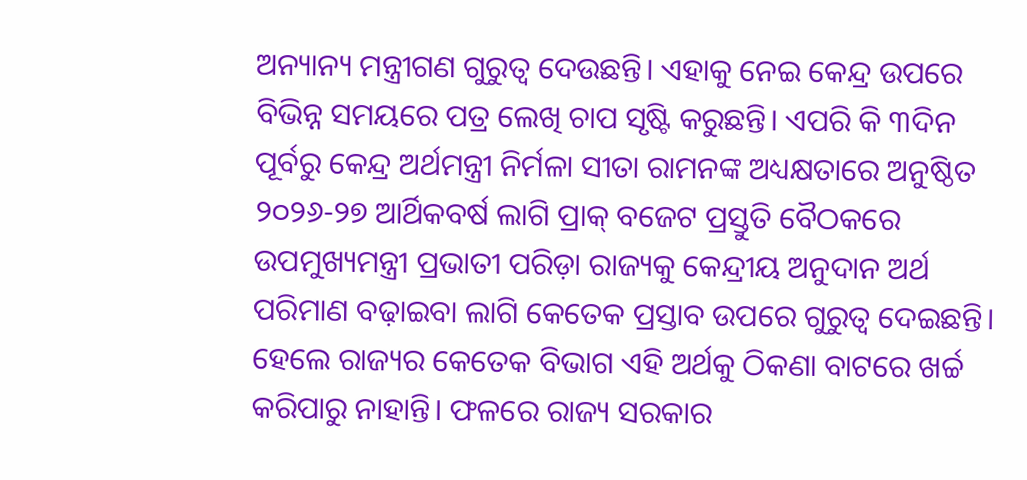ଅନ୍ୟାନ୍ୟ ମନ୍ତ୍ରୀଗଣ ଗୁରୁତ୍ୱ ଦେଉଛନ୍ତି। ଏହାକୁ ନେଇ କେନ୍ଦ୍ର ଉପରେ ବିଭିନ୍ନ ସମୟରେ ପତ୍ର ଲେଖି ଚାପ ସୃଷ୍ଟି କରୁଛନ୍ତି। ଏପରି କି ୩ଦିନ ପୂର୍ବରୁ କେନ୍ଦ୍ର ଅର୍ଥମନ୍ତ୍ରୀ ନିର୍ମଳା ସୀତା ରାମନଙ୍କ ଅଧ୍ୟକ୍ଷତାରେ ଅନୁଷ୍ଠିତ ୨୦୨୬-୨୭ ଆର୍ଥିକବର୍ଷ ଲାଗି ପ୍ରାକ୍‌ ବଜେଟ ପ୍ରସ୍ତୁତି ବୈଠକରେ ଉପମୁଖ୍ୟମନ୍ତ୍ରୀ ପ୍ରଭାତୀ ପରିଡ଼ା ରାଜ୍ୟକୁ କେନ୍ଦ୍ରୀୟ ଅନୁଦାନ ଅର୍ଥ ପରିମାଣ ବଢ଼ାଇବା ଲାଗି କେତେକ ପ୍ରସ୍ତାବ ଉପରେ ଗୁରୁତ୍ୱ ଦେଇଛନ୍ତି। ହେଲେ ରାଜ୍ୟର କେତେକ ବିଭାଗ ଏହି ଅର୍ଥକୁ ଠିକଣା ବାଟରେ ଖର୍ଚ୍ଚ କରିପାରୁ ନାହାନ୍ତି। ଫଳରେ ରାଜ୍ୟ ସରକାର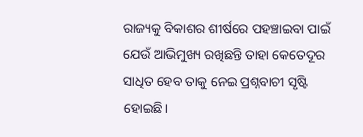ରାଜ୍ୟକୁ ବିକାଶର ଶୀର୍ଷରେ ପହଞ୍ଚାଇବା ପାଇଁ ଯେଉଁ ଆଭିମୁଖ୍ୟ ରଖିଛନ୍ତି ତାହା କେତେଦୂର ସାଧିତ ହେବ ତାକୁ ନେଇ ପ୍ରଶ୍ନବାଚୀ ସୃଷ୍ଟି ହୋଇଛି।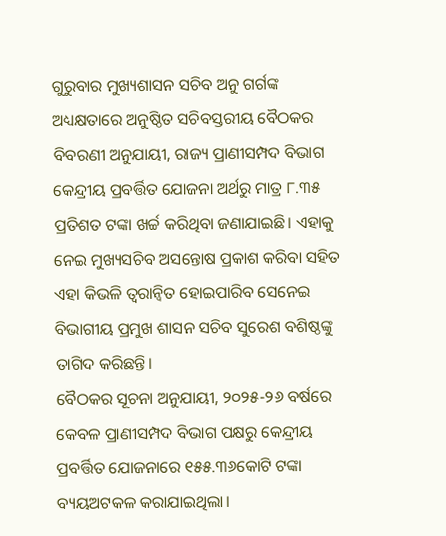ଗୁରୁବାର ମୁଖ୍ୟଶାସନ ସଚିବ ଅନୁ ଗର୍ଗଙ୍କ ଅଧ୍ୟକ୍ଷତାରେ ଅନୁଷ୍ଠିତ ସଚିବସ୍ତରୀୟ ବୈଠକର ବିବରଣୀ ଅନୁଯାୟୀ, ରାଜ୍ୟ ପ୍ରାଣୀସମ୍ପଦ ବିଭାଗ କେନ୍ଦ୍ରୀୟ ପ୍ରବର୍ତ୍ତିତ ଯୋଜନା ଅର୍ଥରୁ ମାତ୍ର ୮.୩୫ ପ୍ରତିଶତ ଟଙ୍କା ଖର୍ଚ୍ଚ କରିଥିବା ଜଣାଯାଇଛି। ଏହାକୁ ନେଇ ମୁଖ୍ୟସଚିବ ଅସନ୍ତୋଷ ପ୍ରକାଶ କରିବା ସହିତ ଏହା କିଭଳି ତ୍ୱରାନ୍ବିତ ହୋଇପାରିବ ସେନେଇ ବିଭାଗୀୟ ପ୍ରମୁଖ ଶାସନ ସଚିବ ସୁରେଶ ବଶିଷ୍ଠଙ୍କୁ ତାଗିଦ କରିଛନ୍ତି।
ବୈଠକର ସୂଚନା ଅନୁଯାୟୀ, ୨୦୨୫-୨୬ ବର୍ଷରେ କେବଳ ପ୍ରାଣୀସମ୍ପଦ ବିଭାଗ ପକ୍ଷରୁ କେନ୍ଦ୍ରୀୟ ପ୍ରବର୍ତ୍ତିତ ଯୋଜନାରେ ୧୫୫.୩୬କୋଟି ଟଙ୍କା ବ୍ୟୟଅଟକଳ କରାଯାଇଥିଲା।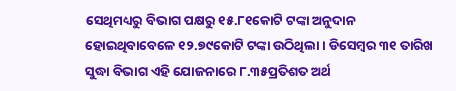ସେଥିମଧ୍ୟରୁ ବିଭାଗ ପକ୍ଷରୁ ୧୫.୮୧କୋଟି ଟଙ୍କା ଅନୁଦାନ ହୋଇଥିବାବେଳେ ୧୨.୭୯କୋଟି ଟଙ୍କା ଉଠିଥିଲା। ଡିସେମ୍ବର ୩୧ ତାରିଖ ସୁଦ୍ଧା ବିଭାଗ ଏହି ଯୋଜନାରେ ୮.୩୫ପ୍ରତିଶତ ଅର୍ଥ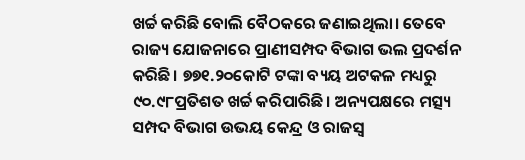ଖର୍ଚ୍ଚ କରିଛି ବୋଲି ବୈଠକରେ ଜଣାଇଥିଲା। ତେବେ ରାଜ୍ୟ ଯୋଜନାରେ ପ୍ରାଣୀସମ୍ପଦ ବିଭାଗ ଭଲ ପ୍ରଦର୍ଶନ କରିଛି। ୭୭୧.୨୦କୋଟି ଟଙ୍କା ବ୍ୟୟ ଅଟକଳ ମଧ୍ୟରୁ ୯୦.୯୮ପ୍ରତିଶତ ଖର୍ଚ୍ଚ କରିପାରିଛି। ଅନ୍ୟପକ୍ଷରେ ମତ୍ସ୍ୟ ସମ୍ପଦ ବିଭାଗ ଉଭୟ କେନ୍ଦ୍ର ଓ ରାଜସ୍ବ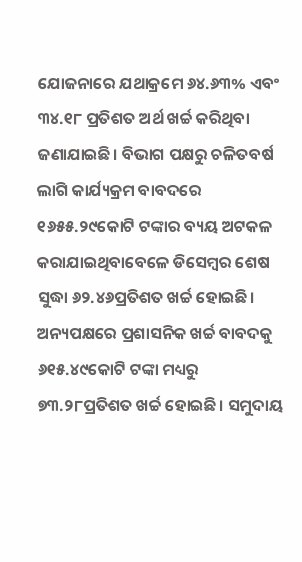ଯୋଜନାରେ ଯଥାକ୍ରମେ ୬୪.୬୩% ଏବଂ ୩୪.୧୮ ପ୍ରତିଶତ ଅର୍ଥ ଖର୍ଚ୍ଚ କରିଥିବା ଜଣାଯାଇଛି। ବିଭାଗ ପକ୍ଷରୁ ଚଳିତବର୍ଷ ଲାଗି କାର୍ଯ୍ୟକ୍ରମ ବାବଦରେ ୧୬୫୫.୨୯କୋଟି ଟଙ୍କାର ବ୍ୟୟ ଅଟକଳ କରାଯାଇଥିବାବେଳେ ଡିସେମ୍ବର ଶେଷ ସୁଦ୍ଧା ୬୨.୪୬ପ୍ରତିଶତ ଖର୍ଚ୍ଚ ହୋଇଛି। ଅନ୍ୟପକ୍ଷରେ ପ୍ରଶାସନିକ ଖର୍ଚ୍ଚ ବାବଦକୁ ୬୧୫.୪୯କୋଟି ଟଙ୍କା ମଧ୍ୟରୁ ୭୩.୨୮ପ୍ରତିଶତ ଖର୍ଚ୍ଚ ହୋଇଛି। ସମୁଦାୟ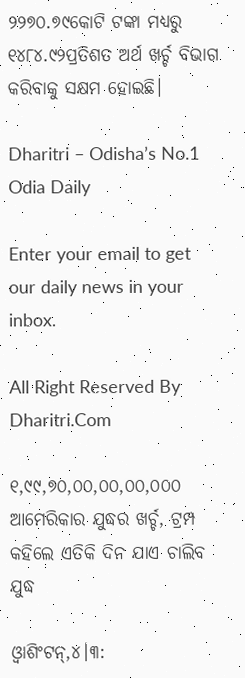୨୨୭୦.୭୯କୋଟି ଟଙ୍କା ମଧ୍ୟରୁ ୧୪୮୪.୯୨ପ୍ରତିଶତ ଅର୍ଥ ଖର୍ଚ୍ଚ ବିଭାଗ କରିବାକୁ ସକ୍ଷମ ହୋଇଛି।

Dharitri – Odisha’s No.1 Odia Daily

Enter your email to get our daily news in your inbox.

All Right Reserved By Dharitri.Com

୧,୯୯,୭୦,୦୦,୦୦,୦୦,୦୦୦ ଆମେରିକାର ଯୁଦ୍ଧର ଖର୍ଚ୍ଚ, ଟ୍ରମ୍ପ କହିଲେ ଏତିକି ଦିନ ଯାଏ ଚାଲିବ ଯୁଦ୍ଧ

ଓ୍ବାଶିଂଟନ୍‌,୪।୩: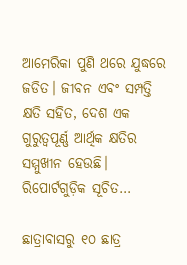ଆମେରିକା ପୁଣି ଥରେ ଯୁଦ୍ଧରେ ଜଡିତ। ଜୀବନ ଏବଂ ସମ୍ପତ୍ତି କ୍ଷତି ସହିତ, ଦେଶ ଏକ ଗୁରୁତ୍ୱପୂର୍ଣ୍ଣ ଆର୍ଥିକ କ୍ଷତିର ସମ୍ମୁଖୀନ ହେଉଛି। ରିପୋର୍ଟଗୁଡ଼ିକ ସୂଚିତ…

ଛାତ୍ରାବାସରୁ ୧୦ ଛାତ୍ର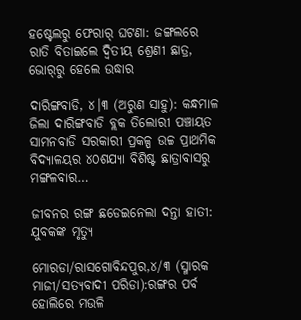ହଷ୍ଟେଲରୁ ଫେରାର୍‌ ଘଟଣା: ଜଙ୍ଗଲରେ ରାତି ବିତାଇଲେ ଦ୍ୱିତୀୟ ଶ୍ରେଣୀ ଛାତ୍ର, ଭୋର୍‌ରୁ ହେଲେ ଉଦ୍ଧାର

ଦାରିଙ୍ଗବାଡି, ୪।୩ (ଅରୁଣ ସାହୁ): କନ୍ଧମାଳ ଜିଲା ଦାରିଙ୍ଗବାଡି ବ୍ଲକ ତିଲୋରୀ ପଞ୍ଚାୟତ ସାମନବାଡି ସରକାରୀ ପ୍ରକଳ୍ପ ଉଚ୍ଚ ପ୍ରାଥମିକ ବିଦ୍ୟାଳୟର ୪୦ଶଯ୍ୟା ବିଶିଷ୍ଟ ଛାତ୍ରାବାସରୁ ମଙ୍ଗଳବାର…

ଜୀବନର ରଙ୍ଗ ଛଡେଇନେଲା ଦନ୍ତା ହାତୀ:  ଯୁବକଙ୍କ ମୃତ୍ୟୁ

ମୋରଡା/ରାସଗୋବିନ୍ଦପୁର,୪/୩ (ସ୍ମାରକ ମାଜୀ/ସତ୍ୟବାଦୀ ପରିଡା):ରଙ୍ଗର ପର୍ବ ହୋଲିରେ ମଉଳି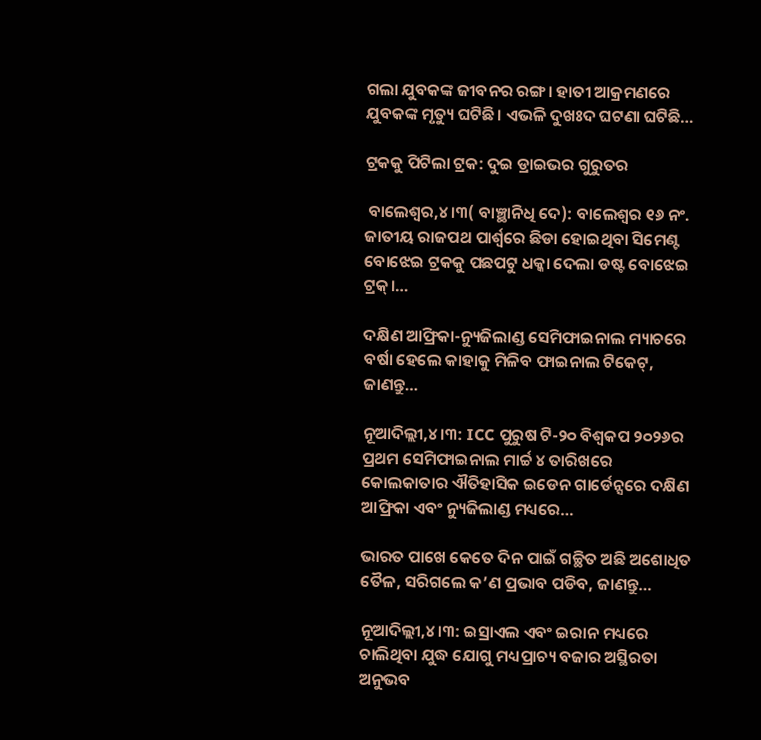ଗଲା ଯୁବକଙ୍କ ଜୀବନର ରଙ୍ଗ। ହାତୀ ଆକ୍ରମଣରେ ଯୁବକଙ୍କ ମୃତ୍ୟୁ ଘଟିଛି। ଏଭଳି ଦୁଖଃଦ ଘଟଣା ଘଟିଛି…

ଟ୍ରକକୁ ପିଟିଲା ଟ୍ରକ: ଦୁଇ ଡ୍ରାଇଭର ଗୁରୁତର

 ବାଲେଶ୍ୱର,୪।୩( ବାଞ୍ଛାନିଧି ଦେ): ବାଲେଶ୍ୱର ୧୬ ନଂ. ଜାତୀୟ ରାଜପଥ ପାର୍ଶ୍ୱରେ ଛିଡା ହୋଇଥିବା ସିମେଣ୍ଟ ବୋଝେଇ ଟ୍ରକକୁ ପଛପଟୁ ଧକ୍କା ଦେଲା ଡଷ୍ଟ ବୋଝେଇ ଟ୍ରକ୍‌।…

ଦକ୍ଷିଣ ଆଫ୍ରିକା-ନ୍ୟୁଜିଲାଣ୍ଡ ସେମିଫାଇନାଲ ମ୍ୟାଚରେ ବର୍ଷା ହେଲେ କାହାକୁ ମିଳିବ ଫାଇନାଲ ଟିକେଟ୍‌, ଜାଣନ୍ତୁ…

ନୂଆଦିଲ୍ଲୀ,୪।୩: ICC ପୁରୁଷ ଟି-୨୦ ବିଶ୍ୱକପ ୨୦୨୬ର ପ୍ରଥମ ସେମିଫାଇନାଲ ମାର୍ଚ୍ଚ ୪ ତାରିଖରେ କୋଲକାତାର ଐତିହାସିକ ଇଡେନ ଗାର୍ଡେନ୍ସରେ ଦକ୍ଷିଣ ଆଫ୍ରିକା ଏବଂ ନ୍ୟୁଜିଲାଣ୍ଡ ମଧ୍ୟରେ…

ଭାରତ ପାଖେ କେତେ ଦିନ ପାଇଁ ଗଚ୍ଛିତ ଅଛି ଅଶୋଧିତ ତୈଳ, ସରିଗଲେ କ’ଣ ପ୍ରଭାବ ପଡିବ, ଜାଣନ୍ତୁ…

ନୂଆଦିଲ୍ଲୀ,୪।୩: ଇସ୍ରାଏଲ ଏବଂ ଇରାନ ମଧ୍ୟରେ ଚାଲିଥିବା ଯୁଦ୍ଧ ଯୋଗୁ ମଧ୍ୟପ୍ରାଚ୍ୟ ବଜାର ଅସ୍ଥିରତା ଅନୁଭବ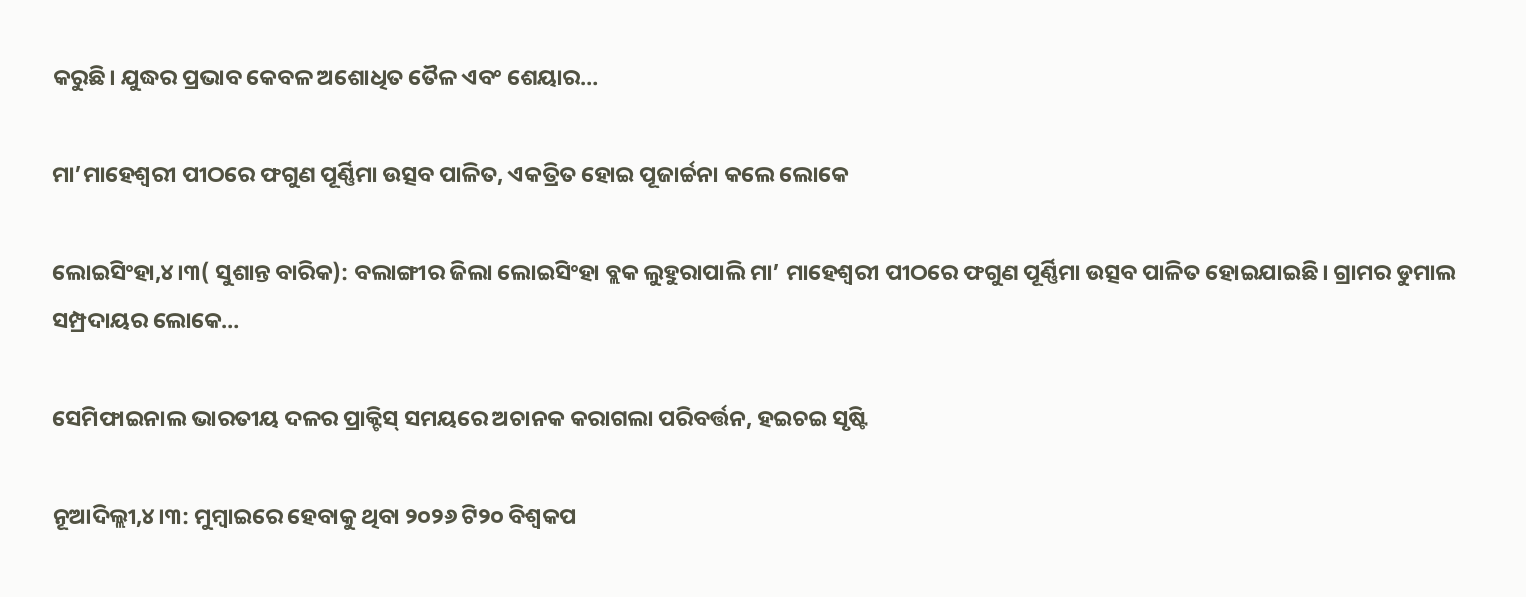କରୁଛି। ଯୁଦ୍ଧର ପ୍ରଭାବ କେବଳ ଅଶୋଧିତ ତୈଳ ଏବଂ ଶେୟାର…

ମା’ମାହେଶ୍ୱରୀ ପୀଠରେ ଫଗୁଣ ପୂର୍ଣ୍ଣିମା ଉତ୍ସବ ପାଳିତ, ଏକତ୍ରିତ ହୋଇ ପୂଜାର୍ଚ୍ଚନା କଲେ ଲୋକେ

ଲୋଇସିଂହା,୪।୩( ସୁଶାନ୍ତ ବାରିକ): ବଲାଙ୍ଗୀର ଜିଲା ଲୋଇସିଂହା ବ୍ଲକ ଲୁହୁରାପାଲି ମା’ ମାହେଶ୍ୱରୀ ପୀଠରେ ଫଗୁଣ ପୂର୍ଣ୍ଣିମା ଉତ୍ସବ ପାଳିତ ହୋଇଯାଇଛି। ଗ୍ରାମର ଡୁମାଲ ସମ୍ପ୍ରଦାୟର ଲୋକେ…

ସେମିଫାଇନାଲ ଭାରତୀୟ ଦଳର ପ୍ରାକ୍ଟିସ୍‌ ସମୟରେ ଅଚାନକ କରାଗଲା ପରିବର୍ତ୍ତନ, ହଇଚଇ ସୃଷ୍ଟି

ନୂଆଦିଲ୍ଲୀ,୪।୩: ମୁମ୍ବାଇରେ ହେବାକୁ ଥିବା ୨୦୨୬ ଟି୨୦ ବିଶ୍ୱକପ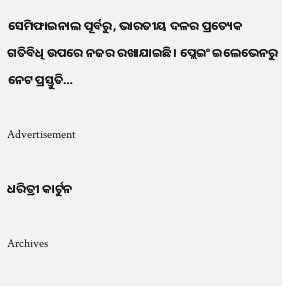ସେମିଫାଇନାଲ ପୂର୍ବରୁ, ଭାରତୀୟ ଦଳର ପ୍ରତ୍ୟେକ ଗତିବିଧି ଉପରେ ନଜର ରଖାଯାଇଛି। ପ୍ଲେଇଂ ଇଲେଭେନରୁ ନେଟ ପ୍ରସ୍ତୁତି…

Advertisement

ଧରିତ୍ରୀ କାର୍ଟୁନ

Archives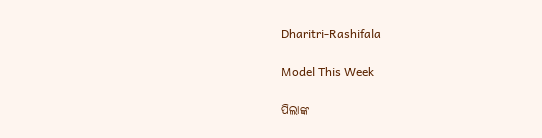Dharitri-Rashifala

Model This Week

ପିଲାଙ୍କ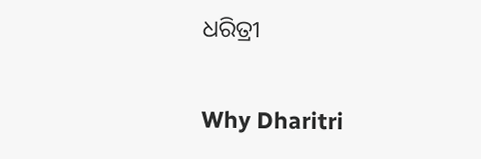ଧରିତ୍ରୀ

Why Dharitri